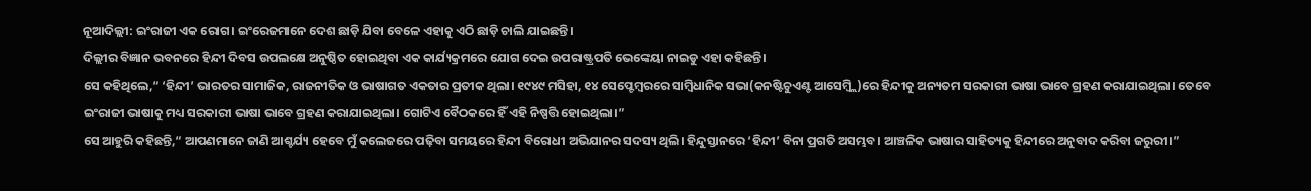ନୂଆଦିଲ୍ଲୀ: ଇଂରାଜୀ ଏକ ରୋଗ। ଇଂରେଜମାନେ ଦେଶ ଛାଡ଼ି ଯିବା ବେଳେ ଏହାକୁ ଏଠି ଛାଡ଼ି ଚାଲି ଯାଇଛନ୍ତି।
ଦିଲ୍ଲୀର ବିଜ୍ଞାନ ଭବନରେ ହିନ୍ଦୀ ଦିବସ ଉପଲକ୍ଷେ ଅନୁଷ୍ଠିତ ହୋଇଥିବା ଏକ କାର୍ଯ୍ୟକ୍ରମରେ ଯୋଗ ଦେଇ ଉପରାଷ୍ଟ୍ରପତି ଭେଙ୍କେୟା ନାଇଡୁ ଏହା କହିଛନ୍ତି।
ସେ କହିଥିଲେ,“ ‘ହିନ୍ଦୀ’ ଭାରତର ସାମାଜିକ, ରାଜନୀତିକ ଓ ଭାଷାଗତ ଏକତାର ପ୍ରତୀକ ଥିଲା। ୧୯୪୯ ମସିହା, ୧୪ ସେପ୍ଟେମ୍ୱରରେ ସାମ୍ବିଧାନିକ ସଭା(କନଷ୍ଟିଚୁଏଣ୍ଟ ଆସେମ୍ବ୍ଲି)ରେ ହିନ୍ଦୀକୁ ଅନ୍ୟତମ ସରକାରୀ ଭାଷା ଭାବେ ଗ୍ରହଣ କରାଯାଇଥିଲା। ତେବେ ଇଂରାଜୀ ଭାଷାକୁ ମଧ୍ୟ ସରକାରୀ ଭାଷା ଭାବେ ଗ୍ରହଣ କରାଯାଇଥିଲା। ଗୋଟିଏ ବୈଠକରେ ହିଁ ଏହି ନିଷ୍ପତ୍ତି ହୋଇଥିଲା।”
ସେ ଆହୁରି କହିଛନ୍ତି,“ ଆପଣମାନେ ଜାଣି ଆଶ୍ଚର୍ଯ୍ୟ ହେବେ ମୁଁ କଲେଜରେ ପଢ଼ିବା ସମୟରେ ହିନ୍ଦୀ ବିରୋଧୀ ଅଭିଯାନର ସଦସ୍ୟ ଥିଲି। ହିନ୍ଦୁସ୍ତାନରେ ‘ହିନ୍ଦୀ’ ବିନା ପ୍ରଗତି ଅସମ୍ଭବ। ଆଞ୍ଚଳିକ ଭାଷାର ସାହିତ୍ୟକୁ ହିନ୍ଦୀରେ ଅନୁବାଦ କରିବା ଜରୁରୀ।”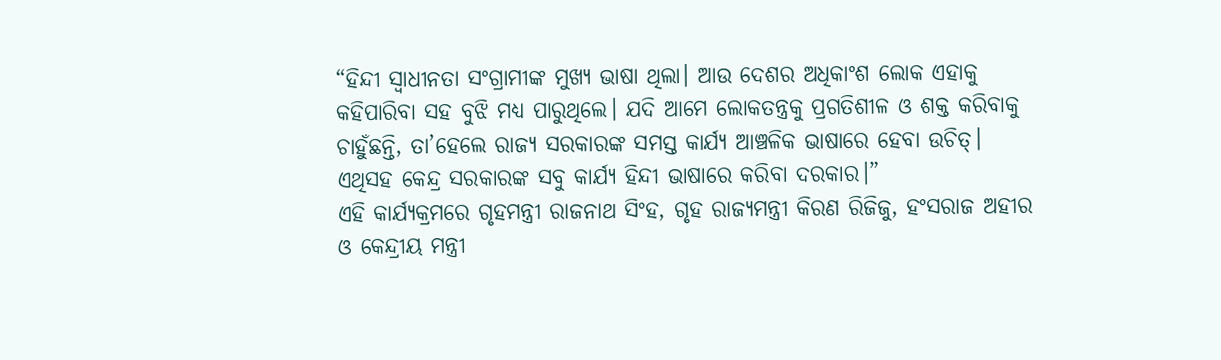“ହିନ୍ଦୀ ସ୍ୱାଧୀନତା ସଂଗ୍ରାମୀଙ୍କ ମୁଖ୍ୟ ଭାଷା ଥିଲା। ଆଉ ଦେଶର ଅଧିକାଂଶ ଲୋକ ଏହାକୁ କହିପାରିବା ସହ ବୁଝି ମଧ୍ୟ ପାରୁଥିଲେ। ଯଦି ଆମେ ଲୋକତନ୍ତ୍ରକୁ ପ୍ରଗତିଶୀଳ ଓ ଶକ୍ତ କରିବାକୁ ଚାହୁଁଛନ୍ତି, ତା’ହେଲେ ରାଜ୍ୟ ସରକାରଙ୍କ ସମସ୍ତ କାର୍ଯ୍ୟ ଆଞ୍ଚଳିକ ଭାଷାରେ ହେବା ଉଚିତ୍। ଏଥିସହ କେନ୍ଦ୍ର ସରକାରଙ୍କ ସବୁ କାର୍ଯ୍ୟ ହିନ୍ଦୀ ଭାଷାରେ କରିବା ଦରକାର।”
ଏହି କାର୍ଯ୍ୟକ୍ରମରେ ଗୃହମନ୍ତ୍ରୀ ରାଜନାଥ ସିଂହ, ଗୃହ ରାଜ୍ୟମନ୍ତ୍ରୀ କିରଣ ରିଜିଜୁ, ହଂସରାଜ ଅହୀର ଓ କେନ୍ଦ୍ରୀୟ ମନ୍ତ୍ରୀ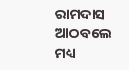ରାମଦାସ ଆଠବଲେ ମଧ୍ୟ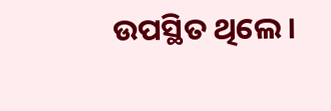ଉପସ୍ଥିତ ଥିଲେ।